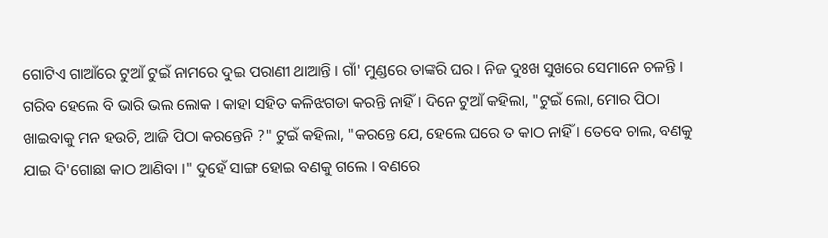ଗୋଟିଏ ଗାଆଁରେ ଟୁଆଁ ଟୁଇଁ ନାମରେ ଦୁଇ ପରାଣୀ ଥାଆନ୍ତି । ଗାଁ' ମୁଣ୍ଡରେ ତାଙ୍କରି ଘର । ନିଜ ଦୁଃଖ ସୁଖରେ ସେମାନେ ଚଳନ୍ତି । ଗରିବ ହେଲେ ବି ଭାରି ଭଲ ଲୋକ । କାହା ସହିତ କଳିଝଗଡା କରନ୍ତି ନାହିଁ । ଦିନେ ଟୁଆଁ କହିଲା, "ଟୁଇଁ ଲୋ, ମୋର ପିଠା ଖାଇବାକୁ ମନ ହଉଚି, ଆଜି ପିଠା କରନ୍ତେନି ?" ଟୁଇଁ କହିଲା, "କରନ୍ତେ ଯେ, ହେଲେ ଘରେ ତ କାଠ ନାହିଁ । ତେବେ ଚାଲ, ବଣକୁ ଯାଇ ଦି'ଗୋଛା କାଠ ଆଣିବା ।" ଦୁହେଁ ସାଙ୍ଗ ହୋଇ ବଣକୁ ଗଲେ । ବଣରେ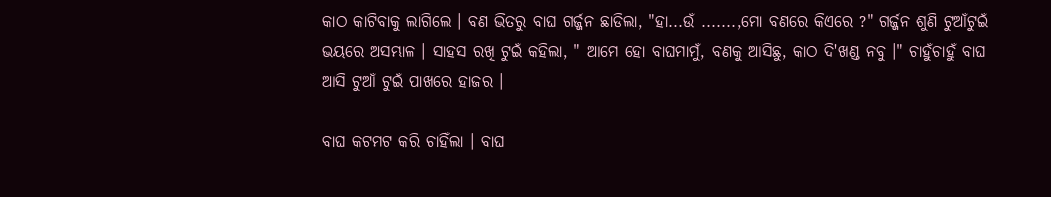କାଠ କାଟିବାକୁ ଲାଗିଲେ । ବଣ ଭିତରୁ ବାଘ ଗର୍ଜ୍ଜନ ଛାଡିଲା, "ହା...ଉଁ .......,ମୋ ବଣରେ କିଏରେ ?" ଗର୍ଜ୍ଜନ ଶୁଣି ଟୁଆଁଟୁଇଁ ଭୟରେ ଅସମ୍ଭାଳ । ସାହସ ରଖି ଟୁଇଁ କହିଲା, " ଆମେ ହୋ ବାଘମାମୁଁ, ବଣକୁ ଆସିଛୁ, କାଠ ଦି'ଖଣ୍ଡ ନବୁ ।" ଚାହୁଁଚାହୁଁ ବାଘ ଆସି ଟୁଆଁ ଟୁଇଁ ପାଖରେ ହାଜର ।

ବାଘ କଟମଟ କରି ଚାହିଁଲା । ବାଘ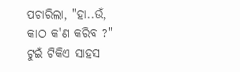ପଚାରିଲା, "ହା..ଉଁ, କାଠ କ'ଣ କରିବ ?" ଟୁଇଁ ଟିକିଏ ସାହସ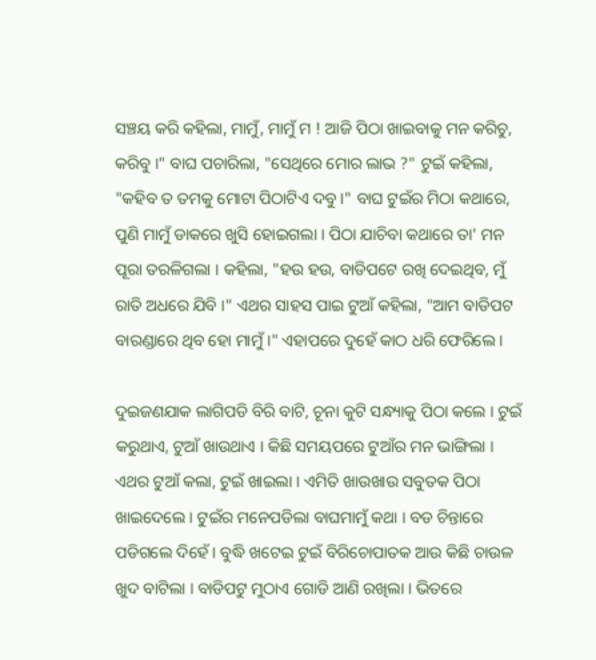ସଞ୍ଚୟ କରି କହିଲା, ମାମୁଁ, ମାମୁଁ ମ ! ଆଜି ପିଠା ଖାଇବାକୁ ମନ କରିଚୁ, କରିବୁ ।" ବାଘ ପଚାରିଲା, "ସେଥିରେ ମୋର ଲାଭ ?" ଟୁଇଁ କହିଲା, "କହିବ ତ ତମକୁ ମୋଟା ପିଠାଟିଏ ଦବୁ ।" ବାଘ ଟୁଇଁର ମିଠା କଥାରେ, ପୁଣି ମାମୁଁ ଡାକରେ ଖୁସି ହୋଇଗଲା । ପିଠା ଯାଚିବା କଥାରେ ତା' ମନ ପୂରା ତରଳିଗଲା । କହିଲା, "ହଉ ହଉ, ବାଡିପଟେ ରଖି ଦେଇଥିବ, ମୁଁ ରାତି ଅଧରେ ଯିବି ।" ଏଥର ସାହସ ପାଇ ଟୁଆଁ କହିଲା, "ଆମ ବାଡିପଟ ବାରଣ୍ଡାରେ ଥିବ ହୋ ମାମୁଁ ।" ଏହାପରେ ଦୁହେଁ କାଠ ଧରି ଫେରିଲେ ।

ଦୁଇଜଣଯାକ ଲାଗିପଡି ବିରି ବାଟି, ଚୂନା କୁଟି ସନ୍ଧ୍ୟାକୁ ପିଠା କଲେ । ଟୁଇଁ କରୁଥାଏ, ଟୁଆଁ ଖାଉଥାଏ । କିଛି ସମୟପରେ ଟୁଆଁର ମନ ଭାଙ୍ଗିଲା । ଏଥର ଟୁଆଁ କଲା, ଟୁଇଁ ଖାଇଲା । ଏମିତି ଖାଉଖାଉ ସବୁତକ ପିଠା ଖାଇଦେଲେ । ଟୁଇଁର ମନେପଡିଲା ବାଘମାମୁଁ କଥା । ବଡ ଚିନ୍ତାରେ ପଡିଗଲେ ଦିହେଁ । ବୁଦ୍ଧି ଖଟେଇ ଟୁଇଁ ବିରିଚୋପାତକ ଆଉ କିଛି ଚାଉଳ ଖୁଦ ବାଟିଲା । ବାଡିପଟୁ ମୁଠାଏ ଗୋଡି ଆଣି ରଖିଲା । ଭିତରେ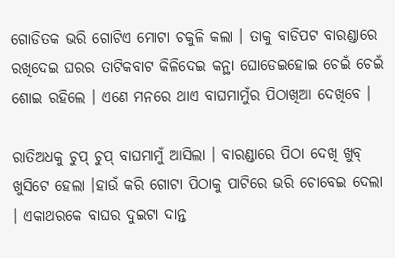ଗୋଡିତକ ଭରି ଗୋଟିଏ ମୋଟା ଚକୁଳି କଲା । ତାକୁ ବାଡିପଟ ବାରଣ୍ଡାରେ ରଖିଦେଇ ଘରର ତାଟିକବାଟ କିଳିଦେଇ କନ୍ଥା ଘୋଡେଇହୋଇ ଚେଇଁ ଚେଇଁ ଶୋଇ ରହିଲେ । ଏଣେ ମନରେ ଥାଏ ବାଘମାମୁଁର ପିଠାଖିଆ ଦେଖିବେ ।

ରାତିଅଧକୁ ଚୁପ୍ ଚୁପ୍ ବାଘମାମୁଁ ଆସିଲା । ବାରଣ୍ଡାରେ ପିଠା ଦେଖି ଖୁବ୍ ଖୁସିଟେ ହେଲା ।ହାଉଁ କରି ଗୋଟା ପିଠାକୁ ପାଟିରେ ଭରି ଚୋବେଇ ଦେଲା । ଏକାଥରକେ ବାଘର ଦୁଇଟା ଦାନ୍ତ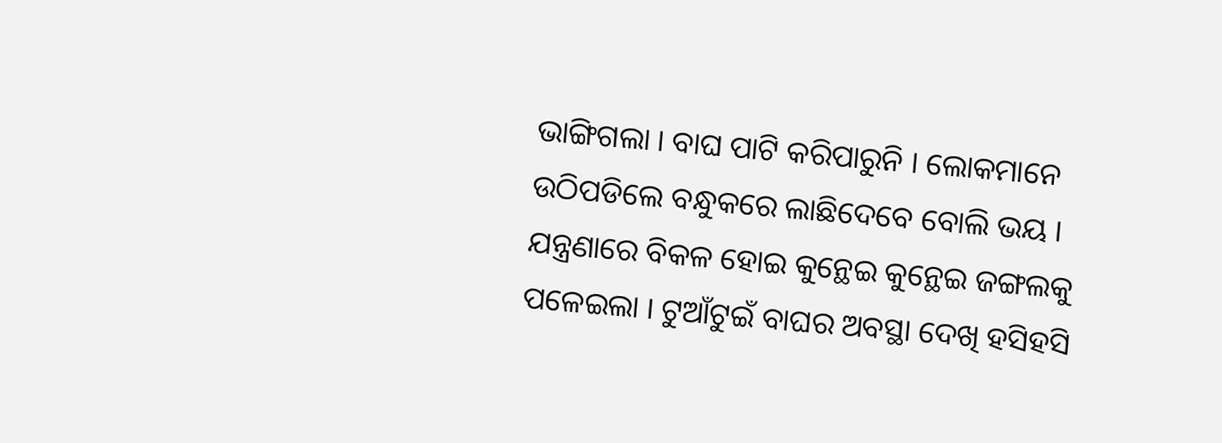ଭାଙ୍ଗିଗଲା । ବାଘ ପାଟି କରିପାରୁନି । ଲୋକମାନେ ଉଠିପଡିଲେ ବନ୍ଧୁକରେ ଲାଛିଦେବେ ବୋଲି ଭୟ । ଯନ୍ତ୍ରଣାରେ ବିକଳ ହୋଇ କୁନ୍ଥେଇ କୁନ୍ଥେଇ ଜଙ୍ଗଲକୁ ପଳେଇଲା । ଟୁଆଁଟୁଇଁ ବାଘର ଅବସ୍ଥା ଦେଖି ହସିହସି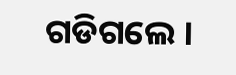ଗଡିଗଲେ ।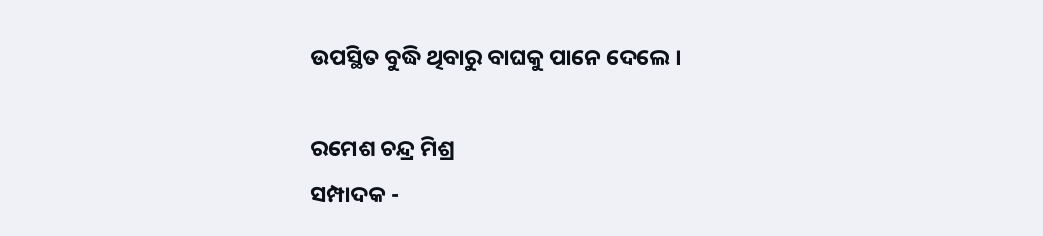ଉପସ୍ଥିତ ବୁଦ୍ଧି ଥିବାରୁ ବାଘକୁ ପାନେ ଦେଲେ ।

ରମେଶ ଚନ୍ଦ୍ର ମିଶ୍ର
ସମ୍ପାଦକ -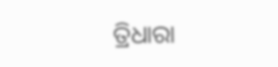ତ୍ରିଧାରା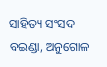ସାହିତ୍ୟ ସଂସଦ
ବଇଣ୍ଡା, ଅନୁଗୋଳ